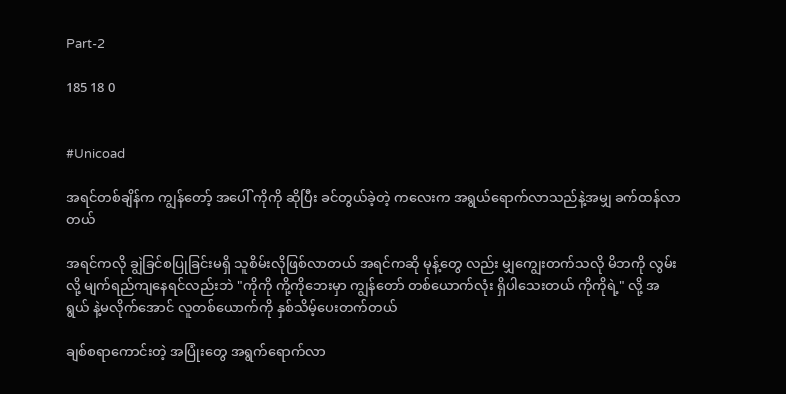Part-2

185 18 0


#Unicoad

အရင်တစ်ချိန်က ကျွန်တော့် အပေါ် ကိုကို ဆိုပြီး ခင်တွယ်ခဲ့တဲ့ ကလေးက အရွယ်ရောက်လာသည်နဲ့အမျှ ခက်ထန်လာတယ်

အရင်ကလို ချွဲခြင်စပြုခြင်းမရှိ သူစိမ်းလိုဖြစ်လာတယ် အရင်ကဆို မုန့်တွေ လည်း မျှကျွေးတက်သလို မိဘကို လွမ်းလို့ မျက်ရည်ကျနေရင်လည်းဘဲ "ကိုကို ကို့ကိုဘေးမှာ ကျွန်တော် တစ်ယောက်လုံး ရှိပါသေးတယ် ကိုကိုရဲ့" လို့ အရွယ် နဲ့မလိုက်အောင် လူတစ်ယောက်ကို နှစ်သိမ့်ပေးတက်တယ်

ချစ်စရာကောင်းတဲ့ အပြုံးတွေ အရွက်ရောက်လာ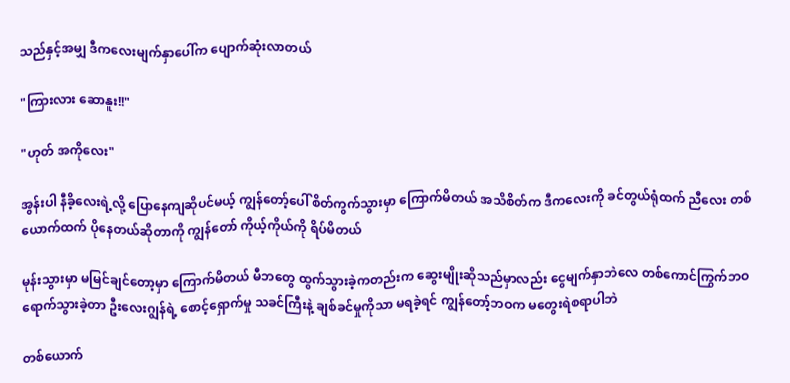သည်နှင့်အမျှ ဒီကလေးမျက်နှာပေါ်က ပျောက်ဆုံးလာတယ်

"ကြားလား ဆောနူး!!"

"ဟုတ် အကိုလေး"

အွန်းပါ နီခိ့လေးရဲ့လို့ ပြောနေကျဆိုပင်မယ့် ကျွန်တော့်ပေါ် စိတ်ကွက်သွားမှာ ကြောက်မိတယ် အသိစိတ်က ဒီကလေးကို ခင်တွယ်ရုံထက် ညီလေး တစ်ယောက်ထက် ပိုနေတယ်ဆိုတာကို ကျွန်တော် ကိုယ့်ကိုယ်ကို ရိပ်မိတယ်

မုန်းသွားမှာ မမြင်ချင်တော့မှာ ကြောက်မိတယ် မီဘတွေ ထွက်သွားခဲ့ကတည်းက ဆွေးမျိုးဆိုသည်မှာလည်း ငွေမျက်နှာဘဲလေ တစ်ကောင်ကြွက်ဘဝ ရောက်သွားခဲ့တာ ဦးလေးဂျွန်ရဲ့ စောင့်ရှောက်မှု သခင်ကြီးနဲ့ ချစ်ခင်မှုကိုသာ မရခဲ့ရင် ကျွန်တော့်ဘဝက မတွေးရဲစရာပါဘဲ

တစ်ယောက်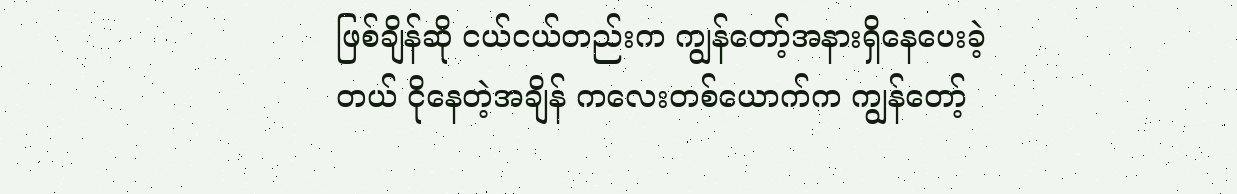ဖြစ်ချိန်ဆို ငယ်ငယ်တည်းက ကျွန်တော့်အနားရှိနေပေးခဲ့တယ် ငိုနေတဲ့အချိန် ကလေးတစ်ယောက်က ကျွန်တော့်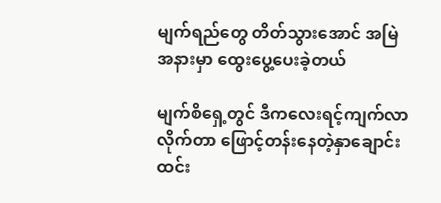မျက်ရည်တွေ တိတ်သွားအောင် အမြဲ အနားမှာ ထွေးပွေ့ပေးခဲ့တယ်

မျက်စိရှေ့တွင် ဒီကလေးရင့်ကျက်လာလိုက်တာ ဖြောင့်တန်းနေတဲ့နှာချောင်း ထင်း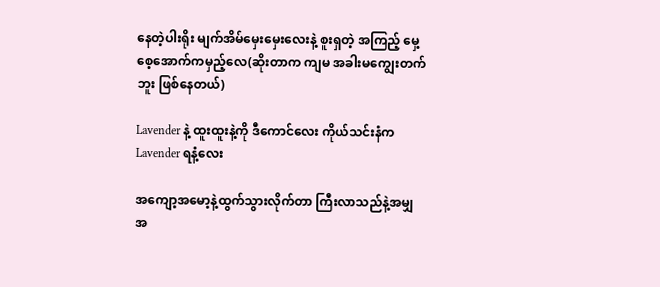နေတဲ့ပါးရိုး မျက်အိမ်မှေးမှေးလေးနဲ့ စူးရှတဲ့ အကြည့် မှေ့စေ့အောက်ကမှည့်လေ(ဆိုးတာက ကျမ အခါးမကျွေးတက်ဘူး ဖြစ်နေတယ်)

Lavender နဲ့ ထူးထူးနဲ့ကို ဒီကောင်လေး ကိုယ်သင်းနံက Lavender ရနံ့လေး

အကျော့အမော့နဲ့ထွက်သွားလိုက်တာ ကြီးလာသည်နဲ့အမျှ အ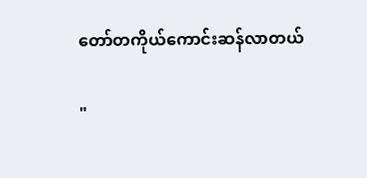တော်တကိုယ်ကောင်းဆန်လာတယ်

"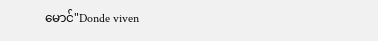မောင်"Donde viven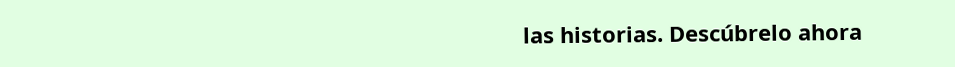las historias. Descúbrelo ahora